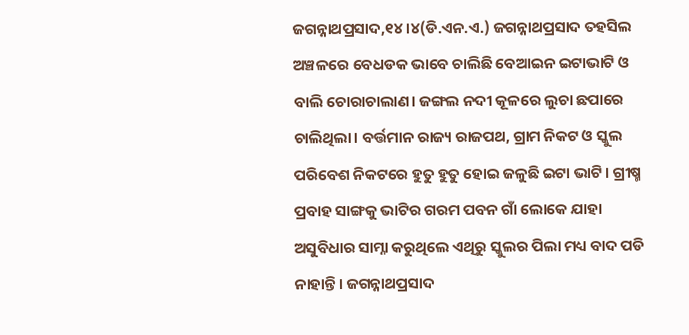ଜଗନ୍ନାଥପ୍ରସାଦ,୧୪।୪(ଡି.ଏନ.ଏ.) ଜଗନ୍ନାଥପ୍ରସାଦ ତହସିଲ ଅଞ୍ଚଳରେ ବେଧଡକ ଭାବେ ଚାଲିଛି ବେଆଇନ ଇଟାଭାଟି ଓ ବାଲି ଚୋରାଚାଲାଣ। ଜଙ୍ଗଲ ନଦୀ କୂଳରେ ଲୁଚା ଛପାରେ ଚାଲିଥିଲା। ବର୍ତ୍ତମାନ ରାଜ୍ୟ ରାଜପଥ, ଗ୍ରାମ ନିକଟ ଓ ସ୍କୁଲ ପରିବେଶ ନିକଟରେ ହୁତୁ ହୁତୁ ହୋଇ ଜଳୁଛି ଇଟା ଭାଟି। ଗ୍ରୀଷ୍ମ ପ୍ରବାହ ସାଙ୍ଗକୁ ଭାଟିର ଗରମ ପବନ ଗାଁ ଲୋକେ ଯାହା ଅସୁବିଧାର ସାମ୍ନା କରୁଥିଲେ ଏଥିରୁ ସ୍କୁଲର ପିଲା ମଧ୍ୟ ବାଦ ପଡି ନାହାନ୍ତି। ଜଗନ୍ନାଥପ୍ରସାଦ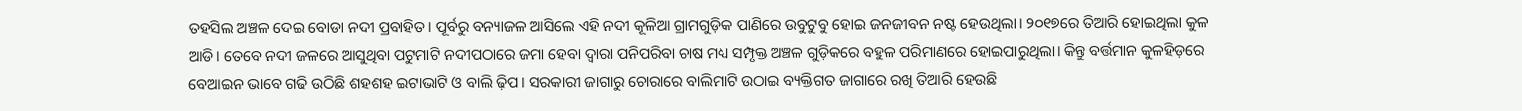ତହସିଲ ଅଞ୍ଚଳ ଦେଇ ବୋଡା ନଦୀ ପ୍ରବାହିତ। ପୂର୍ବରୁ ବନ୍ୟାଜଳ ଆସିଲେ ଏହି ନଦୀ କୂଳିଆ ଗ୍ରାମଗୁଡ଼ିକ ପାଣିରେ ଉବୁଟୁବୁ ହୋଇ ଜନଜୀବନ ନଷ୍ଟ ହେଉଥିଲା। ୨୦୧୭ରେ ତିଆରି ହୋଇଥିଲା କୁଳ ଆଡି। ତେବେ ନଦୀ ଜଳରେ ଆସୁଥିବା ପଟୁମାଟି ନଦୀପଠାରେ ଜମା ହେବା ଦ୍ୱାରା ପନିପରିବା ଚାଷ ମଧ୍ୟ ସମ୍ପୃକ୍ତ ଅଞ୍ଚଳ ଗୁଡ଼ିକରେ ବହୁଳ ପରିମାଣରେ ହୋଇପାରୁଥିଲା। କିନ୍ତୁ ବର୍ତ୍ତମାନ କୁଳହିଡ଼ରେ ବେଆଇନ ଭାବେ ଗଢି ଉଠିଛି ଶହଶହ ଇଟାଭାଟି ଓ ବାଲି ଢ଼ିପ। ସରକାରୀ ଜାଗାରୁ ଚୋରାରେ ବାଲିମାଟି ଉଠାଇ ବ୍ୟକ୍ତିଗତ ଜାଗାରେ ରଖି ତିଆରି ହେଉଛି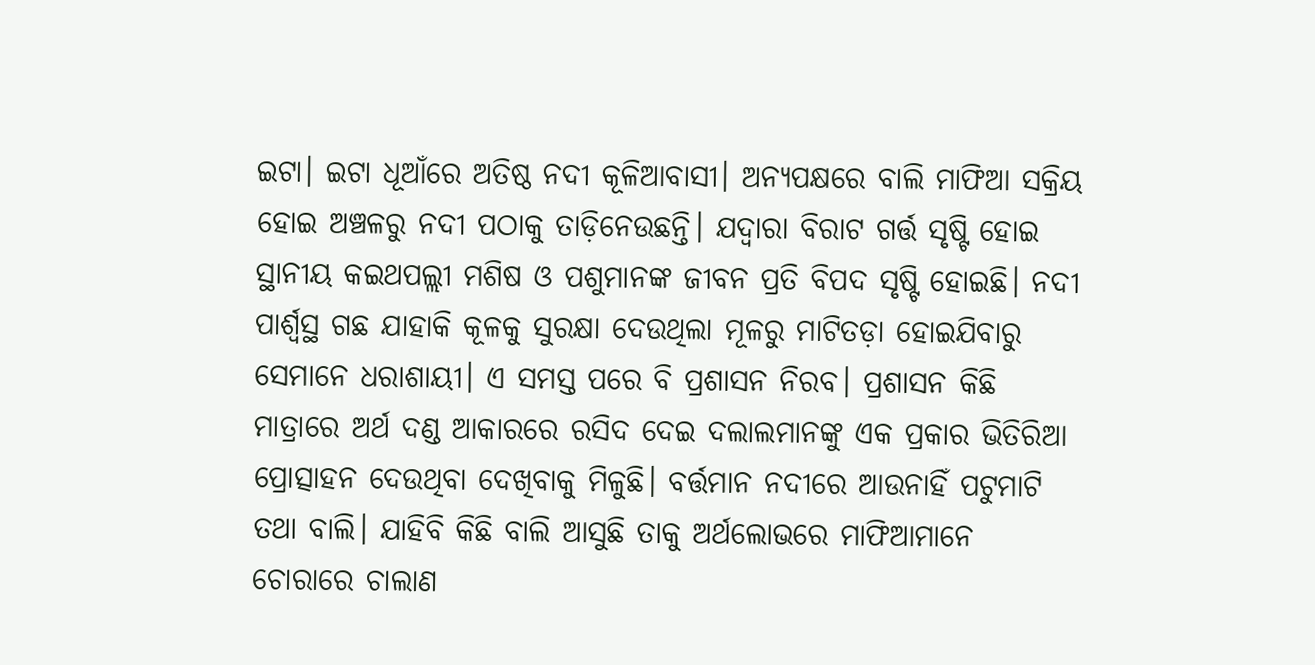ଇଟା। ଇଟା ଧୂଆଁରେ ଅତିଷ୍ଠ ନଦୀ କୂଳିଆବାସୀ। ଅନ୍ୟପକ୍ଷରେ ବାଲି ମାଫିଆ ସକ୍ରିୟ ହୋଇ ଅଞ୍ଚଳରୁ ନଦୀ ପଠାକୁ ତାଡ଼ିନେଉଛନ୍ତି। ଯଦ୍ୱାରା ବିରାଟ ଗର୍ତ୍ତ ସୃଷ୍ଟି ହୋଇ ସ୍ଥାନୀୟ କଇଥପଲ୍ଲୀ ମଶିଷ ଓ ପଶୁମାନଙ୍କ ଜୀବନ ପ୍ରତି ବିପଦ ସୃଷ୍ଟି ହୋଇଛି। ନଦୀ ପାର୍ଶ୍ୱସ୍ଥ ଗଛ ଯାହାକି କୂଳକୁ ସୁରକ୍ଷା ଦେଉଥିଲା ମୂଳରୁ ମାଟିତଡ଼ା ହୋଇଯିବାରୁ ସେମାନେ ଧରାଶାୟୀ। ଏ ସମସ୍ତ ପରେ ବି ପ୍ରଶାସନ ନିରବ। ପ୍ରଶାସନ କିଛି ମାତ୍ରାରେ ଅର୍ଥ ଦଣ୍ଡ ଆକାରରେ ରସିଦ ଦେଇ ଦଲାଲମାନଙ୍କୁ ଏକ ପ୍ରକାର ଭିତିରିଆ ପ୍ରୋତ୍ସାହନ ଦେଉଥିବା ଦେଖିବାକୁ ମିଳୁଛି। ବର୍ତ୍ତମାନ ନଦୀରେ ଆଉନାହିଁ ପଟୁମାଟି ତଥା ବାଲି। ଯାହିବି କିଛି ବାଲି ଆସୁଛି ତାକୁ ଅର୍ଥଲୋଭରେ ମାଫିଆମାନେ ଚୋରାରେ ଚାଲାଣ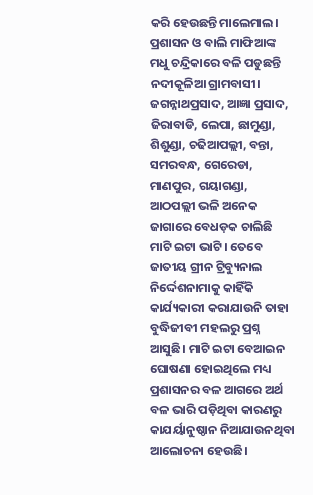କରି ହେଉଛନ୍ତି ମାଲେମାଲ।
ପ୍ରଶାସନ ଓ ବାଲି ମାଫିଆଙ୍କ ମଧୁ ଚନ୍ଦ୍ରିକାରେ ବଳି ପଡୁଛନ୍ତି ନଦୀକୂଳିଆ ଗ୍ରାମବାସୀ। ଜଗନ୍ନାଥପ୍ରସାଦ, ଆଜ୍ଞା ପ୍ରସାଦ, ଜିରାବାଡି, ଲେପା, ଛାମୁଣ୍ଡା, ଶିଶୁଣ୍ଡା, ଚଢିଆପଲ୍ଲୀ, ବନ୍ତା, ସମରବନ୍ଧ, ଗେରେଡା, ମାଣପୁର, ଗୟାଗଣ୍ଡା, ଆଠପଲ୍ଲୀ ଭଳି ଅନେକ ଜାଗାରେ ବେଧଡ଼କ ଚାଲିଛି ମାଟି ଇଟା ଭାଟି। ତେବେ ଜାତୀୟ ଗ୍ରୀନ ଟ୍ରିବ୍ୟୁନାଲ ନିର୍ଦ୍ଦେଶନାମାକୁ କାହିଁକି କାର୍ଯ୍ୟକାରୀ କରାଯାଉନି ତାହା ବୁଦ୍ଧିଜୀବୀ ମହଲରୁ ପ୍ରଶ୍ନ ଆସୁଛି। ମାଟି ଇଟା ବେଆଇନ ଘୋଷଣା ହୋଇଥିଲେ ମଧ୍ୟ ପ୍ରଶାସନର ବଳ ଆଗରେ ଅର୍ଥ ବଳ ଭାରି ପଡ଼ିଥିବା କାରଣରୁ କାଯର୍ୟାନୁଷ୍ଠାନ ନିଆଯାଉନଥିବା ଆଲୋଚନା ହେଉଛି।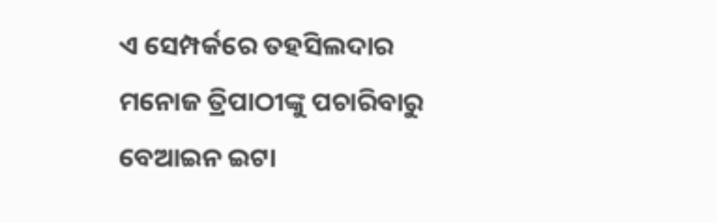ଏ ସେମ୍ପର୍କରେ ତହସିଲଦାର ମନୋଜ ତ୍ରିପାଠୀଙ୍କୁ ପଚାରିବାରୁ ବେଆଇନ ଇଟା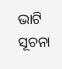ଭାଟି ସୂଚନା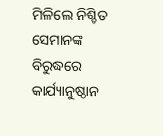ମିଳିଲେ ନିଶ୍ଚିତ ସେମାନଙ୍କ ବିରୁଦ୍ଧରେ କାର୍ଯ୍ୟାନୁଷ୍ଠାନ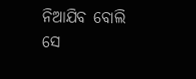ନିଆଯିବ ବୋଲି ସେ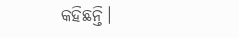କହିଛନ୍ତି।